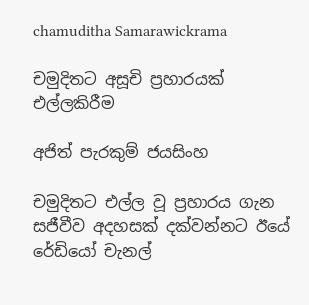chamuditha Samarawickrama

චමුදිතට අසූචි ප්‍රහාරයක් එල්ලකිරීම

අජිත් පැරකුම් ජයසිංහ

චමුදිතට එල්ල වූ ප්‍රහාරය ගැන සජීවීව අදහසක් දක්වන්නට ඊයේ රේඩියෝ චැනල්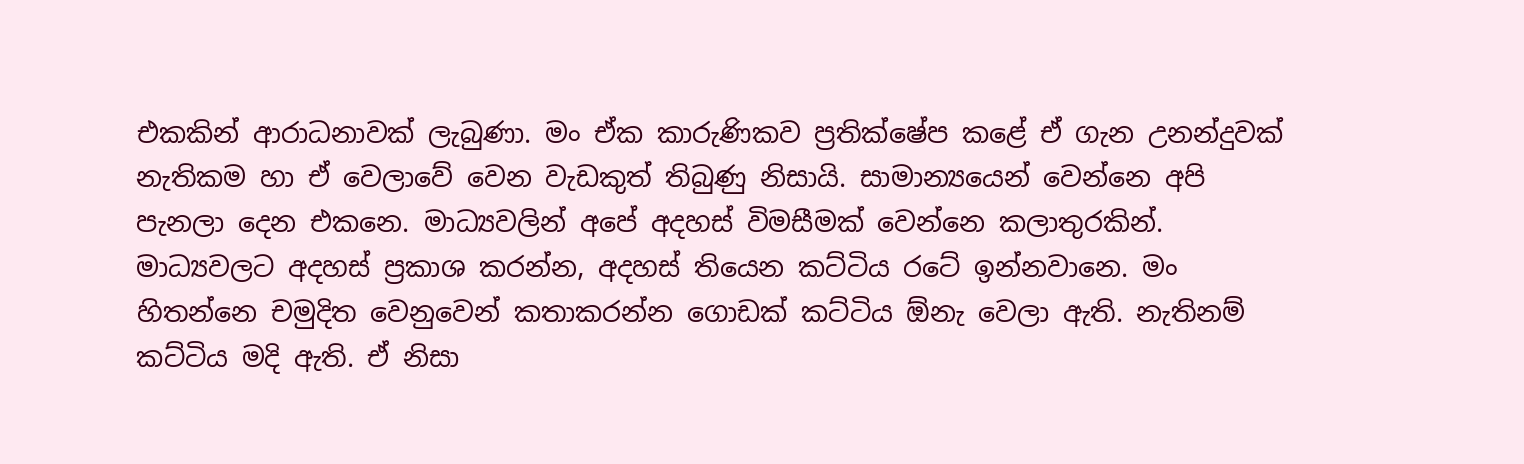එකකින් ආරාධනාවක් ලැබුණා. මං ඒක කාරුණිකව ප්‍රතික්ෂේප කළේ ඒ ගැන උනන්දුවක් නැතිකම හා ඒ වෙලාවේ වෙන වැඩකුත් තිබුණු නිසායි. සාමාන්‍යයෙන් වෙන්නෙ අපි පැනලා දෙන එකනෙ. මාධ්‍යවලින් අපේ අදහස් විමසීමක් වෙන්නෙ කලාතුරකින්. මාධ්‍යවලට අදහස් ප්‍රකාශ කරන්න, අදහස් තියෙන කට්ටිය රටේ ඉන්නවානෙ. මං හිතන්නෙ චමුදිත වෙනුවෙන් කතාකරන්න ගොඩක් කට්ටිය ඕනැ වෙලා ඇති. නැතිනම් කට්ටිය මදි ඇති. ඒ නිසා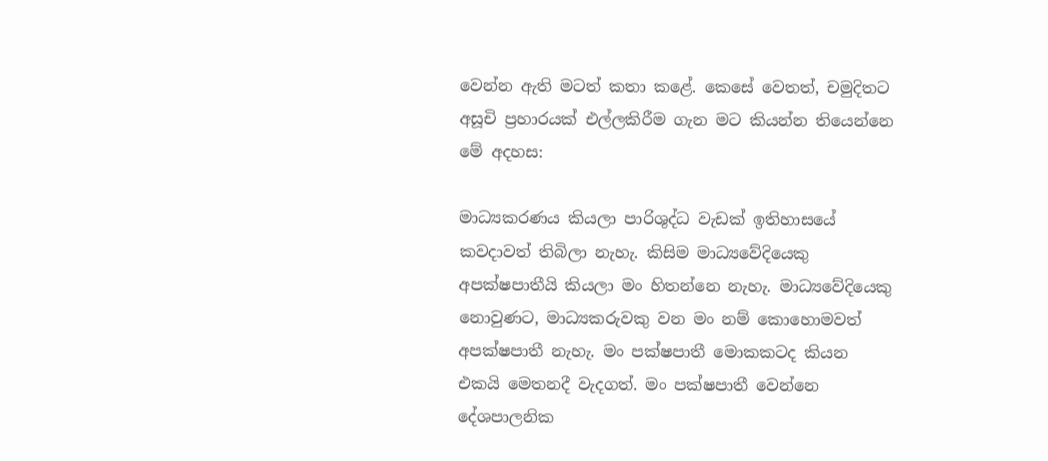වෙන්න ඇති මටත් කතා කළේ. කෙසේ වෙතත්, චමුදිතට අසූචි ප්‍රහාරයක් එල්ලකිරීම ගැන මට කියන්න තියෙන්නෙ මේ අදහස:

මාධ්‍යකරණය කියලා පාරිශුද්ධ වැඩක් ඉතිහාසයේ කවදාවත් තිබිලා නැහැ. කිසිම මාධ්‍යවේදියෙකු අපක්ෂපාතීයි කියලා මං හිතන්නෙ නැහැ. මාධ්‍යවේදියෙකු නොවුණට, මාධ්‍යකරුවකු වන මං නම් කොහොමවත් අපක්ෂපාතී නැහැ. මං පක්ෂපාතී මොකකටද කියන එකයි මෙතනදී වැදගත්. මං පක්ෂපාතී වෙන්නෙ දේශපාලනික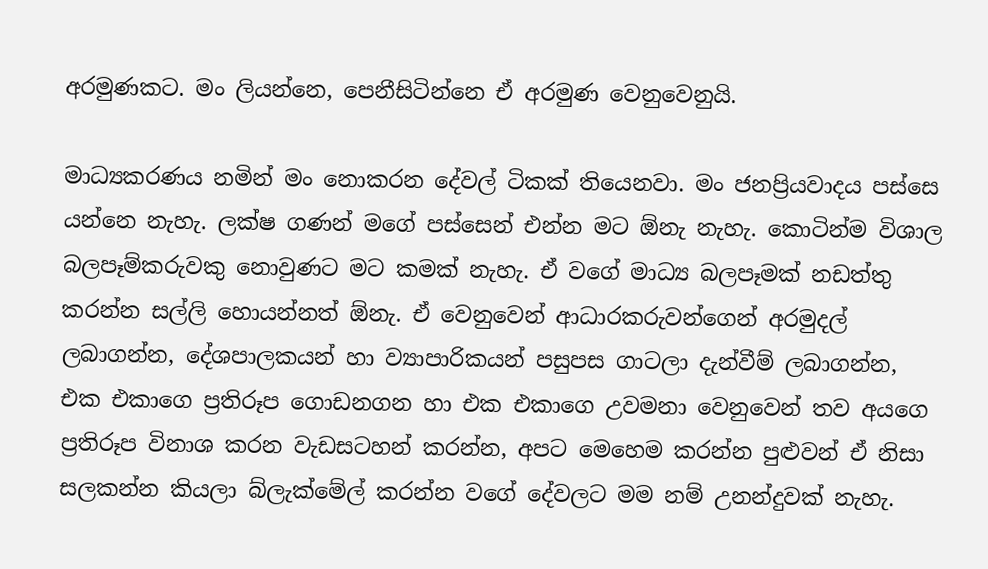අරමුණකට. මං ලියන්නෙ, පෙනීසිටින්නෙ ඒ අරමුණ වෙනුවෙනුයි.

මාධ්‍යකරණය නමින් මං නොකරන දේවල් ටිකක් තියෙනවා. මං ජනප්‍රියවාදය පස්සෙ යන්නෙ නැහැ. ලක්ෂ ගණන් මගේ පස්සෙන් එන්න මට ඕනැ නැහැ. කොටින්ම විශාල බලපෑම්කරුවකු නොවුණට මට කමක් නැහැ. ඒ වගේ මාධ්‍ය බලපෑමක් නඩත්තු කරන්න සල්ලි හොයන්නත් ඕනැ. ඒ වෙනුවෙන් ආධාරකරුවන්ගෙන් අරමුදල් ලබාගන්න, දේශපාලකයන් හා ව්‍යාපාරිකයන් පසුපස ගාටලා දැන්වීම් ලබාගන්න, එක එකාගෙ ප්‍රතිරූප ගොඩනගන හා එක එකාගෙ උවමනා වෙනුවෙන් තව අයගෙ ප්‍රතිරූප විනාශ කරන වැඩසටහන් කරන්න, අපට මෙහෙම කරන්න පුළුවන් ඒ නිසා සලකන්න කියලා බ්ලැක්මේල් කරන්න වගේ දේවලට මම නම් උනන්දුවක් නැහැ.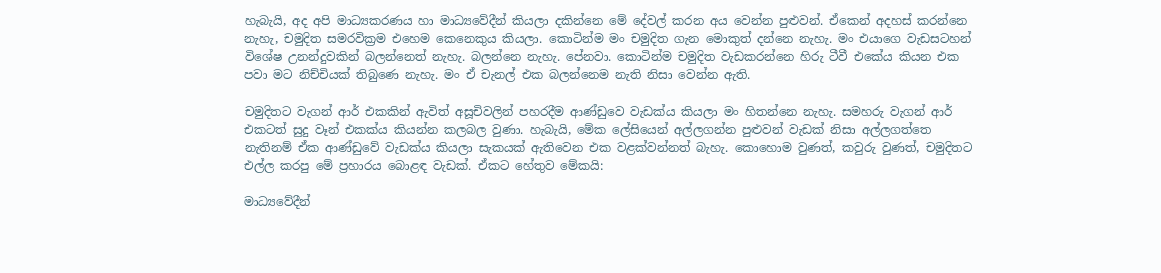හැබැයි, අද අපි මාධ්‍යකරණය හා මාධ්‍යවේදීන් කියලා දකින්නෙ මේ දේවල් කරන අය වෙන්න පුළුවන්. ඒකෙන් අදහස් කරන්නෙ නැහැ, චමුදිත සමරවික්‍රම එහෙම කෙනෙකුය කියලා. කොටින්ම මං චමුදිත ගැන මොකුත් දන්නෙ නැහැ. මං එයාගෙ වැඩසටහන් විශේෂ උනන්දුවකින් බලන්නෙත් නැහැ. බලන්නෙ නැහැ. පේනවා. කොටින්ම චමුදිත වැඩකරන්නෙ හිරු ටීවී එකේය කියන එක පවා මට නිච්චියක් තිබුණෙ නැහැ. මං ඒ චැනල් එක බලන්නෙම නැති නිසා වෙන්න ඇති.

චමුදිතට වැගන් ආර් එකකින් ඇවිත් අසූචිවලින් පහරදීම ආණ්ඩුවෙ වැඩක්ය කියලා මං හිතන්නෙ නැහැ. සමහරු වැගන් ආර් එකටත් සුදු වෑන් එකක්ය කියන්න කලබල වුණා. හැබැයි, මේක ලේසියෙන් අල්ලගන්න පුළුවන් වැඩක් නිසා අල්ලගත්තෙ නැතිනම් ඒක ආණ්ඩුවේ වැඩක්ය කියලා සැකයක් ඇතිවෙන එක වළක්වන්නත් බැහැ. කොහොම වුණත්, කවුරු වුණත්, චමුදිතට එල්ල කරපු මේ ප්‍රහාරය බොළඳ වැඩක්. ඒකට හේතුව මේකයි:

මාධ්‍යවේදීන්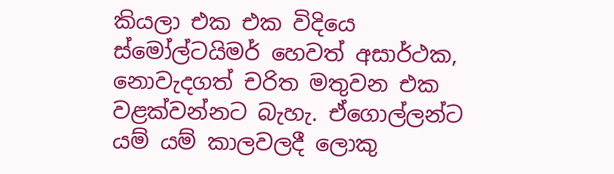කියලා එක එක විදියෙ ස්මෝල්ටයිමර් හෙවත් අසාර්ථක, නොවැදගත් චරිත මතුවන එක වළක්වන්නට බැහැ. ඒගොල්ලන්ට යම් යම් කාලවලදී ලොකු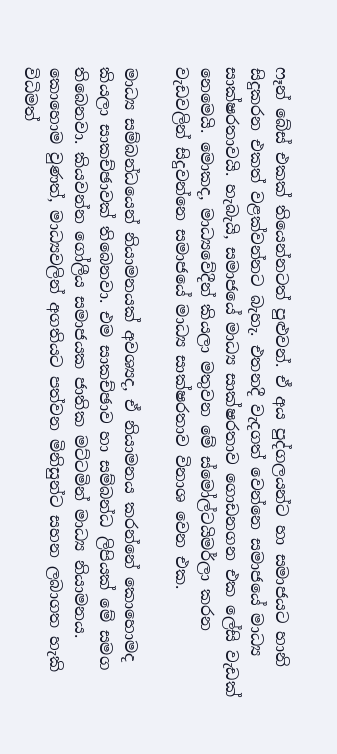ෆෑන් බේස් එකක් තියෙන්නටත් පුළුවන්. ඒ අය පුද්ගලයන්ට හා සමාජයට හානි සිදුකරන එකත් වළක්වන්නට බැහැ. එතනදී වැදගත් වෙන්නෙ සමාජයේ මාධ්‍ය සාක්ෂරතාවයි. හැබැයි, සමාජයේ මාධ්‍ය සාක්ෂරතාව ගොඩනගන එක ලේසි වැඩක් නෙමෙයි. මොකද, මාධ්‍යවේදීන් කියලා මතුවන මේ ස්මෝල්ටයිමර්ලා කරන වැඩවලින් සිදුවන්නෙ සමාජයේ මාධ්‍ය සාක්ෂරතාව විනාශ වෙන එක.

මාධ්‍ය සම්බන්ධයෙන් නියාමනයක් අවශ්‍යද, ඒ නියාමනය කරන්නේ කොහොමද කියලා සාකච්ඡාවක් තිබෙනවා. එම සාකච්ඡාව හා සම්බන්ධ ලිපියක් මේ සමග තිබෙනවා. කියවන්න ගෝලීය සමාජයක ජාතික මට්ටමින් මාධ්‍ය නියාමනය. කොහොම වුණත්, මාධ්‍යවලින් අගතියට පත්වන මිනිසුන්ට සහන ලබාගත හැකි විධිමත්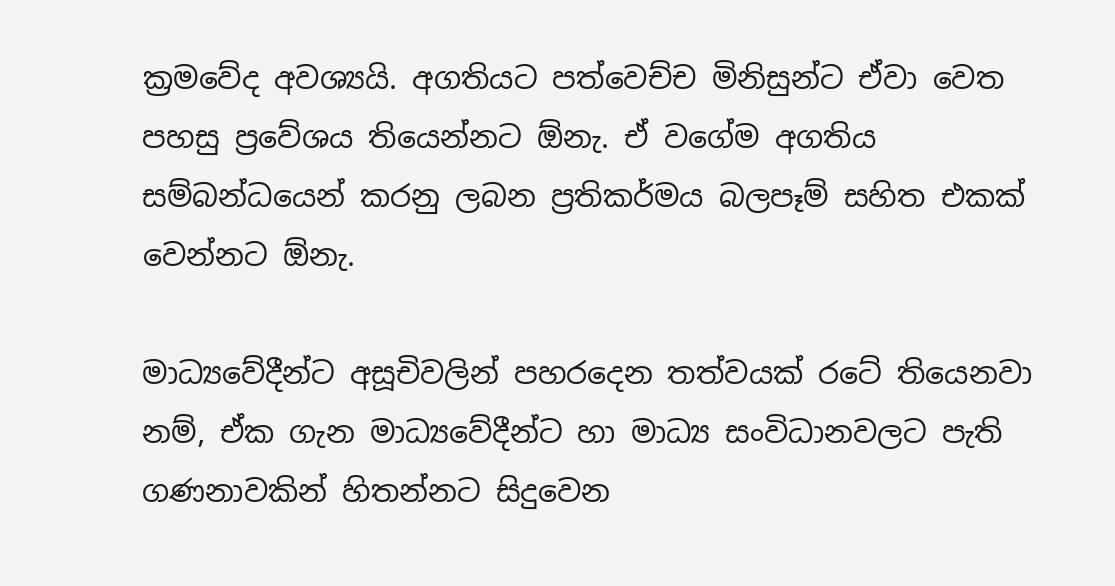ක්‍රමවේද අවශ්‍යයි. අගතියට පත්වෙච්ච මිනිසුන්ට ඒවා වෙත පහසු ප්‍රවේශය තියෙන්නට ඕනැ. ඒ වගේම අගතිය සම්බන්ධයෙන් කරනු ලබන ප්‍රතිකර්මය බලපෑම් සහිත එකක් වෙන්නට ඕනැ.

මාධ්‍යවේදීන්ට අසූචිවලින් පහරදෙන තත්වයක් රටේ තියෙනවා නම්, ඒක ගැන මාධ්‍යවේදීන්ට හා මාධ්‍ය සංවිධානවලට පැති ගණනාවකින් හිතන්නට සිදුවෙන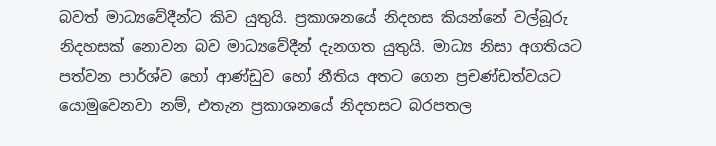බවත් මාධ්‍යවේදීන්ට කිව යුතුයි. ප්‍රකාශනයේ නිදහස කියන්නේ වල්බූරු නිදහසක් නොවන බව මාධ්‍යවේදීන් දැනගත යුතුයි. මාධ්‍ය නිසා අගතියට පත්වන පාර්ශ්ව හෝ ආණ්ඩුව හෝ නීතිය අතට ගෙන ප්‍රචණ්ඩත්වයට යොමුවෙනවා නම්, එතැන ප්‍රකාශනයේ නිදහසට බරපතල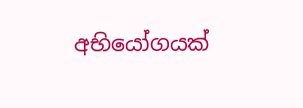අභියෝගයක්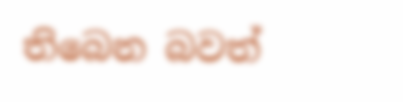තිබෙන බවත්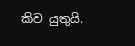කිව යුතුයි.